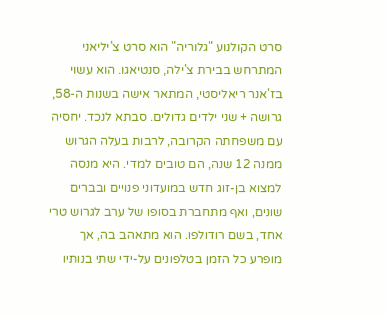סרט הקולנוע "גלוריה" הוא סרט צ'יליאני המתרחש בבירת צ'ילה, סנטיאגו. הוא עשוי בז'אנר ריאליסטי, המתאר אישה בשנות ה-58, גרושה + שני ילדים גדולים. סבתא לנכד. יחסיה עם משפחתה הקרובה, לרבות בעלה הגרוש ממנה 12 שנה, הם טובים למדי. היא מנסה למצוא בן-זוג חדש במועדוני פנויים ובברים שונים, ואף מתחברת בסופו של ערב לגרוש טרי אחד, בשם רודולפו. הוא מתאהב בה, אך מופרע כל הזמן בטלפונים על-ידי שתי בנותיו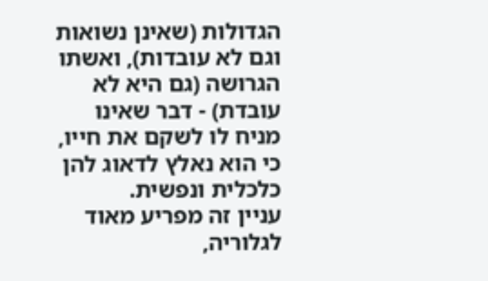הגדולות (שאינן נשואות וגם לא עובדות), ואשתו הגרושה (גם היא לא עובדת) - דבר שאינו מניח לו לשקם את חייו, כי הוא נאלץ לדאוג להן כלכלית ונפשית.
עניין זה מפריע מאוד לגלוריה,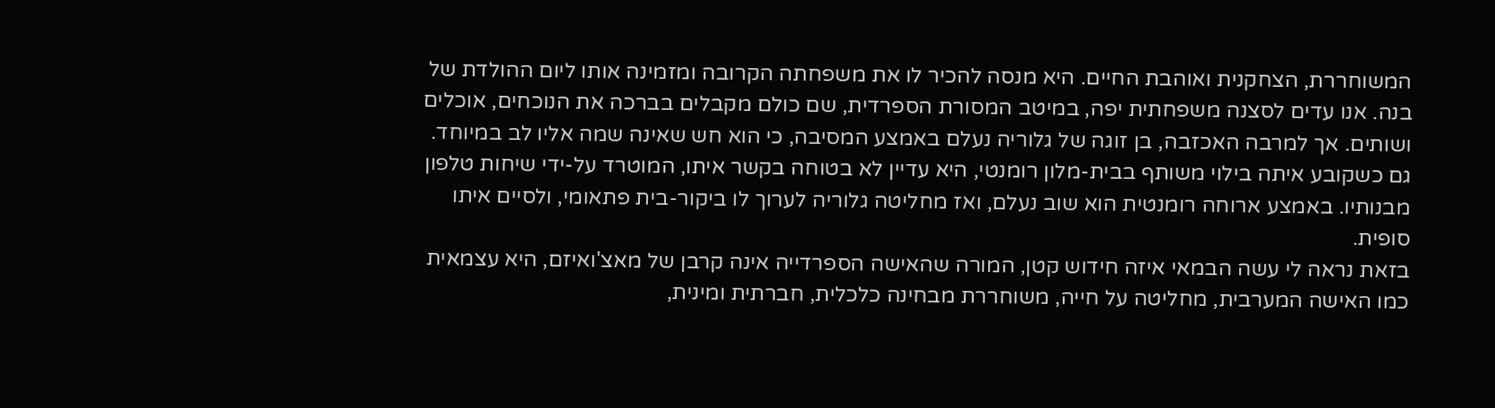המשוחררת, הצחקנית ואוהבת החיים. היא מנסה להכיר לו את משפחתה הקרובה ומזמינה אותו ליום ההולדת של בנה. אנו עדים לסצנה משפחתית יפה, במיטב המסורת הספרדית, שם כולם מקבלים בברכה את הנוכחים, אוכלים ושותים. אך למרבה האכזבה, בן זוגה של גלוריה נעלם באמצע המסיבה, כי הוא חש שאינה שמה אליו לב במיוחד. גם כשקובע איתה בילוי משותף בבית-מלון רומנטי, היא עדיין לא בטוחה בקשר איתו, המוטרד על-ידי שיחות טלפון מבנותיו. באמצע ארוחה רומנטית הוא שוב נעלם, ואז מחליטה גלוריה לערוך לו ביקור-בית פתאומי, ולסיים איתו סופית.
בזאת נראה לי עשה הבמאי איזה חידוש קטן, המורה שהאישה הספרדייה אינה קרבן של מאצ'ואיזם, היא עצמאית כמו האישה המערבית, מחליטה על חייה, משוחררת מבחינה כלכלית, חברתית ומינית,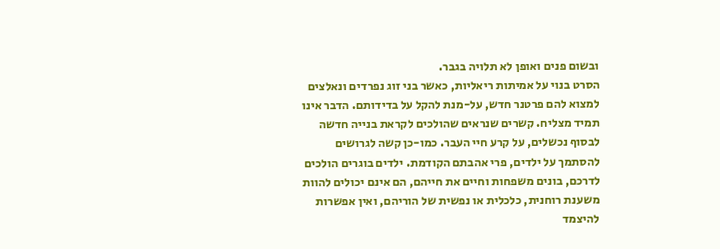ובשום פנים ואופן לא תלויה בגבר.
הסרט בנוי על אמיתות ריאליות, כאשר בני זוג נפרדים ונאלצים למצוא להם פרטנר חדש, על-מנת להקל על בדידותם. הדבר אינו תמיד מצליח. קשרים שנראים שהולכים לקראת בנייה חדשה לבסוף נכשלים, על קרע חיי העבר. כמו-כן קשה לגרושים להסתמך על ילדים, פרי אהבתם הקודמת. ילדים בוגרים הולכים לדרכם, בונים משפחות וחיים את חייהם, הם אינם יכולים להוות משענת רוחנית, כלכלית או נפשית של הוריהם, ואין אפשרות להיצמד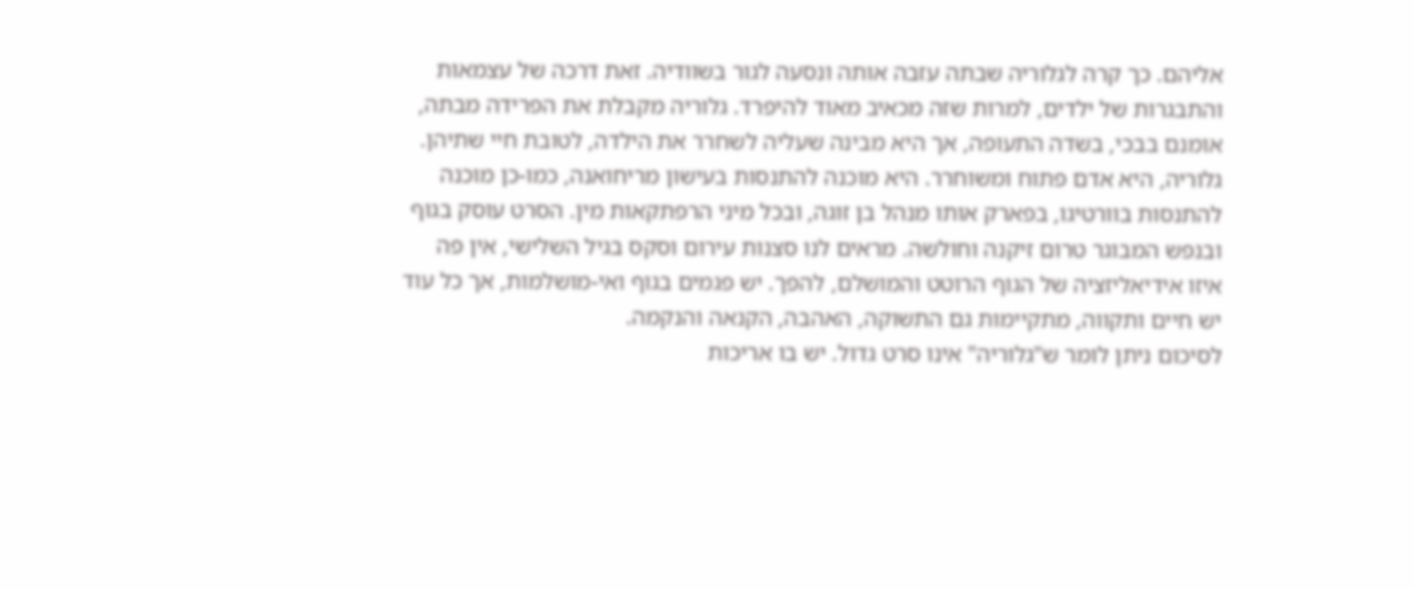אליהם. כך קרה לגלוריה שבתה עזבה אותה ונסעה לגור בשוודיה. זאת דרכה של עצמאות והתבגרות של ילדים, למרות שזה מכאיב מאוד להיפרד. גלוריה מקבלת את הפרידה מבתה, אומנם בבכי, בשדה התעופה, אך היא מבינה שעליה לשחרר את הילדה, לטובת חיי שתיהן.
גלוריה, היא אדם פתוח ומשוחרר. היא מוכנה להתנסות בעישון מריחואנה, כמו-כן מוכנה להתנסות בוורטיגו, בפארק אותו מנהל בן זוגה, ובכל מיני הרפתקאות מין. הסרט עוסק בגוף ובנפש המבוגר טרום זיקנה וחולשה. מראים לנו סצנות עירום וסקס בגיל השלישי, אין פה איזו אידיאליזציה של הגוף הרוטט והמושלם, להפך. יש פגמים בגוף ואי-מושלמות, אך כל עוד יש חיים ותקווה, מתקיימות גם התשוקה, האהבה, הקנאה והנקמה.
לסיכום ניתן לומר ש"גלוריה" אינו סרט גדול. יש בו אריכות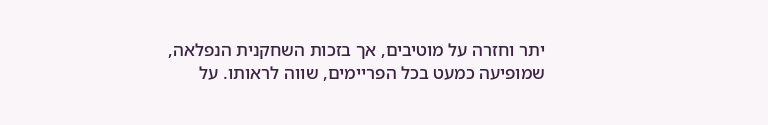יתר וחזרה על מוטיבים, אך בזכות השחקנית הנפלאה, שמופיעה כמעט בכל הפריימים, שווה לראותו. על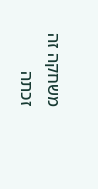משחקה זה זכתה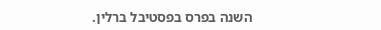השנה בפרס בפסטיבל ברלין.